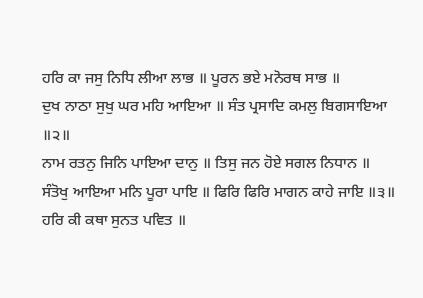ਹਰਿ ਕਾ ਜਸੁ ਨਿਧਿ ਲੀਆ ਲਾਭ ॥ ਪੂਰਨ ਭਏ ਮਨੋਰਥ ਸਾਭ ॥
ਦੁਖ ਨਾਠਾ ਸੁਖੁ ਘਰ ਮਹਿ ਆਇਆ ॥ ਸੰਤ ਪ੍ਰਸਾਦਿ ਕਮਲੁ ਬਿਗਸਾਇਆ ॥੨॥
ਨਾਮ ਰਤਨੁ ਜਿਨਿ ਪਾਇਆ ਦਾਨੁ ॥ ਤਿਸੁ ਜਨ ਹੋਏ ਸਗਲ ਨਿਧਾਨ ॥
ਸੰਤੋਖੁ ਆਇਆ ਮਨਿ ਪੂਰਾ ਪਾਇ ॥ ਫਿਰਿ ਫਿਰਿ ਮਾਗਨ ਕਾਹੇ ਜਾਇ ॥੩॥
ਹਰਿ ਕੀ ਕਥਾ ਸੁਨਤ ਪਵਿਤ ॥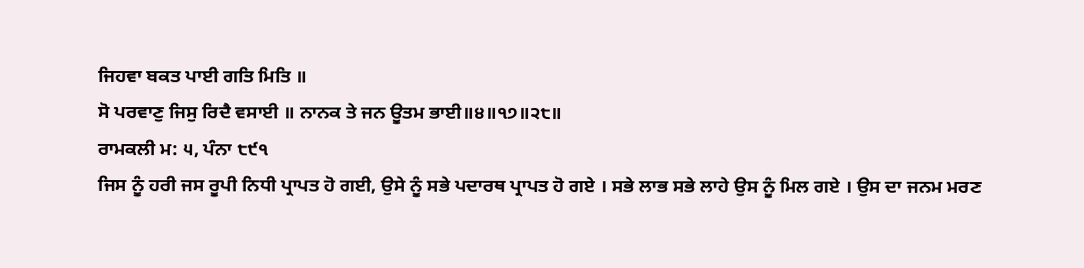ਜਿਹਵਾ ਬਕਤ ਪਾਈ ਗਤਿ ਮਿਤਿ ॥
ਸੋ ਪਰਵਾਣੁ ਜਿਸੁ ਰਿਦੈ ਵਸਾਈ ॥ ਨਾਨਕ ਤੇ ਜਨ ਊਤਮ ਭਾਈ॥੪॥੧੭॥੨੮॥
ਰਾਮਕਲੀ ਮ: ੫, ਪੰਨਾ ੮੯੧
ਜਿਸ ਨੂੰ ਹਰੀ ਜਸ ਰੂਪੀ ਨਿਧੀ ਪ੍ਰਾਪਤ ਹੋ ਗਈ, ਉਸੇ ਨੂੰ ਸਭੇ ਪਦਾਰਥ ਪ੍ਰਾਪਤ ਹੋ ਗਏ । ਸਭੇ ਲਾਭ ਸਭੇ ਲਾਹੇ ਉਸ ਨੂੰ ਮਿਲ ਗਏ । ਉਸ ਦਾ ਜਨਮ ਮਰਣ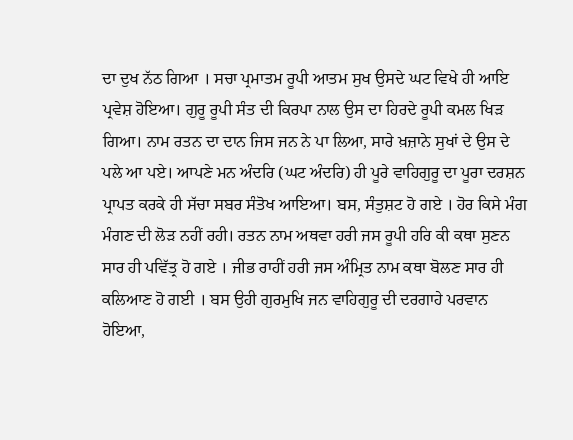ਦਾ ਦੁਖ ਨੱਠ ਗਿਆ । ਸਚਾ ਪ੍ਰਮਾਤਮ ਰੂਪੀ ਆਤਮ ਸੁਖ ਉਸਦੇ ਘਟ ਵਿਖੇ ਹੀ ਆਇ ਪ੍ਰਵੇਸ਼ ਹੋਇਆ। ਗੁਰੂ ਰੂਪੀ ਸੰਤ ਦੀ ਕਿਰਪਾ ਨਾਲ ਉਸ ਦਾ ਹਿਰਦੇ ਰੂਪੀ ਕਮਲ ਖਿੜ ਗਿਆ। ਨਾਮ ਰਤਨ ਦਾ ਦਾਨ ਜਿਸ ਜਨ ਨੇ ਪਾ ਲਿਆ, ਸਾਰੇ ਖ਼ਜ਼ਾਨੇ ਸੁਖਾਂ ਦੇ ਉਸ ਦੇ ਪਲੇ ਆ ਪਏ। ਆਪਣੇ ਮਨ ਅੰਦਰਿ (ਘਟ ਅੰਦਰਿ) ਹੀ ਪੂਰੇ ਵਾਹਿਗੁਰੂ ਦਾ ਪੂਰਾ ਦਰਸ਼ਨ ਪ੍ਰਾਪਤ ਕਰਕੇ ਹੀ ਸੱਚਾ ਸਬਰ ਸੰਤੋਖ ਆਇਆ। ਬਸ, ਸੰਤੁਸ਼ਟ ਹੋ ਗਏ । ਹੋਰ ਕਿਸੇ ਮੰਗ ਮੰਗਣ ਦੀ ਲੋੜ ਨਹੀਂ ਰਹੀ। ਰਤਨ ਨਾਮ ਅਥਵਾ ਹਰੀ ਜਸ ਰੂਪੀ ਹਰਿ ਕੀ ਕਥਾ ਸੁਣਨ ਸਾਰ ਹੀ ਪਵਿੱਤ੍ਰ ਹੋ ਗਏ । ਜੀਭ ਰਾਹੀਂ ਹਰੀ ਜਸ ਅੰਮ੍ਰਿਤ ਨਾਮ ਕਥਾ ਬੋਲਣ ਸਾਰ ਹੀ ਕਲਿਆਣ ਹੋ ਗਈ । ਬਸ ਉਹੀ ਗੁਰਮੁਖਿ ਜਨ ਵਾਹਿਗੁਰੂ ਦੀ ਦਰਗਾਹੇ ਪਰਵਾਨ ਹੋਇਆ,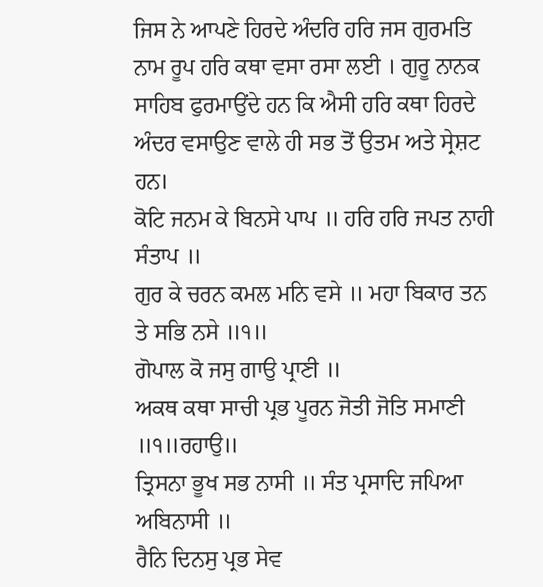ਜਿਸ ਨੇ ਆਪਣੇ ਹਿਰਦੇ ਅੰਦਰਿ ਹਰਿ ਜਸ ਗੁਰਮਤਿ ਨਾਮ ਰੂਪ ਹਰਿ ਕਥਾ ਵਸਾ ਰਸਾ ਲਈ । ਗੁਰੂ ਨਾਨਕ ਸਾਹਿਬ ਫੁਰਮਾਉਂਦੇ ਹਨ ਕਿ ਐਸੀ ਹਰਿ ਕਥਾ ਹਿਰਦੇ ਅੰਦਰ ਵਸਾਉਣ ਵਾਲੇ ਹੀ ਸਭ ਤੋਂ ਉਤਮ ਅਤੇ ਸ੍ਰੇਸ਼ਟ ਹਨ।
ਕੋਟਿ ਜਨਮ ਕੇ ਬਿਨਸੇ ਪਾਪ ॥ ਹਰਿ ਹਰਿ ਜਪਤ ਨਾਹੀ ਸੰਤਾਪ ॥
ਗੁਰ ਕੇ ਚਰਨ ਕਮਲ ਮਨਿ ਵਸੇ ॥ ਮਹਾ ਬਿਕਾਰ ਤਨ ਤੇ ਸਭਿ ਨਸੇ ॥੧॥
ਗੋਪਾਲ ਕੋ ਜਸੁ ਗਾਉ ਪ੍ਰਾਣੀ ॥
ਅਕਥ ਕਥਾ ਸਾਚੀ ਪ੍ਰਭ ਪੂਰਨ ਜੋਤੀ ਜੋਤਿ ਸਮਾਣੀ ॥੧॥ਰਹਾਉ॥
ਤ੍ਰਿਸਨਾ ਭੂਖ ਸਭ ਨਾਸੀ ॥ ਸੰਤ ਪ੍ਰਸਾਦਿ ਜਪਿਆ ਅਬਿਨਾਸੀ ॥
ਰੈਨਿ ਦਿਨਸੁ ਪ੍ਰਭ ਸੇਵ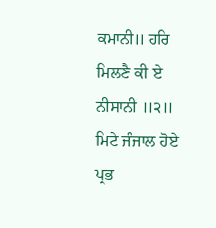ਕਮਾਨੀ॥ ਹਰਿ ਮਿਲਣੈ ਕੀ ਏ ਨੀਸਾਨੀ ॥੨॥
ਮਿਟੇ ਜੰਜਾਲ ਹੋਏ ਪ੍ਰਭ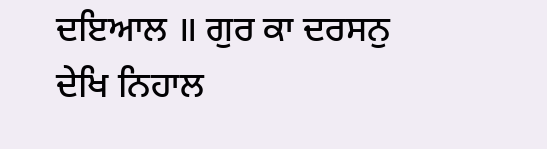ਦਇਆਲ ॥ ਗੁਰ ਕਾ ਦਰਸਨੁ ਦੇਖਿ ਨਿਹਾਲ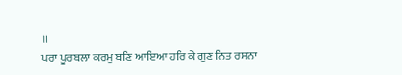॥
ਪਰਾ ਪੂਰਬਲਾ ਕਰਮੁ ਬਣਿ ਆਇਆ ਹਰਿ ਕੇ ਗੁਣ ਨਿਤ ਰਸਨਾ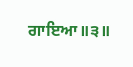ਗਾਇਆ॥੩॥